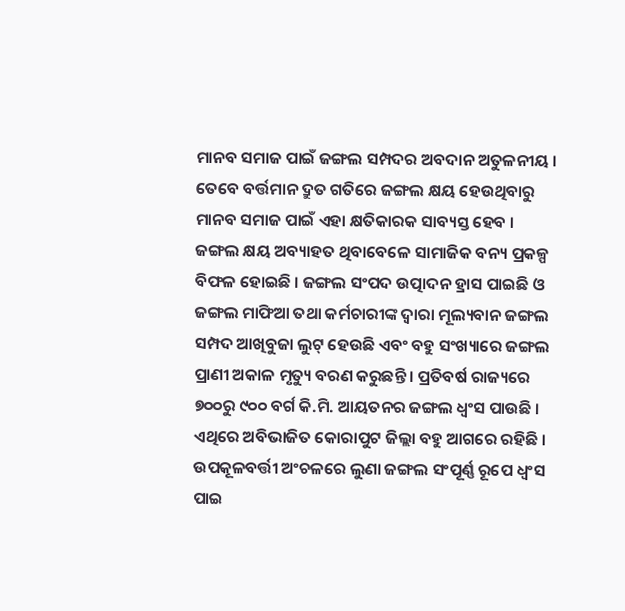ମାନବ ସମାଜ ପାଇଁ ଜଙ୍ଗଲ ସମ୍ପଦର ଅବଦାନ ଅତୁଳନୀୟ । ତେବେ ବର୍ତ୍ତମାନ ଦ୍ରୁତ ଗତିରେ ଜଙ୍ଗଲ କ୍ଷୟ ହେଉଥିବାରୁ ମାନବ ସମାଜ ପାଇଁ ଏହା କ୍ଷତିକାରକ ସାବ୍ୟସ୍ତ ହେବ । ଜଙ୍ଗଲ କ୍ଷୟ ଅବ୍ୟାହତ ଥିବାବେଳେ ସାମାଜିକ ବନ୍ୟ ପ୍ରକଳ୍ପ ବିଫଳ ହୋଇଛି । ଜଙ୍ଗଲ ସଂପଦ ଉତ୍ପାଦନ ହ୍ରାସ ପାଇଛି ଓ ଜଙ୍ଗଲ ମାଫିଆ ତଥା କର୍ମଚାରୀଙ୍କ ଦ୍ୱାରା ମୂଲ୍ୟବାନ ଜଙ୍ଗଲ ସମ୍ପଦ ଆଖିବୁଜା ଲୁଟ୍ ହେଉଛି ଏବଂ ବହୁ ସଂଖ୍ୟାରେ ଜଙ୍ଗଲ ପ୍ରାଣୀ ଅକାଳ ମୃତ୍ୟୁ ବରଣ କରୁଛନ୍ତି । ପ୍ରତିବର୍ଷ ରାଜ୍ୟରେ ୭୦୦ରୁ ୯୦୦ ବର୍ଗ କି.ମି. ଆୟତନର ଜଙ୍ଗଲ ଧ୍ୱଂସ ପାଉଛି । ଏଥିରେ ଅବିଭାଜିତ କୋରାପୁଟ ଜିଲ୍ଲା ବହୁ ଆଗରେ ରହିଛି । ଉପକୂଳବର୍ତ୍ତୀ ଅଂଚଳରେ ଲୁଣା ଜଙ୍ଗଲ ସଂପୂର୍ଣ୍ଣ ରୂପେ ଧ୍ୱଂସ ପାଇ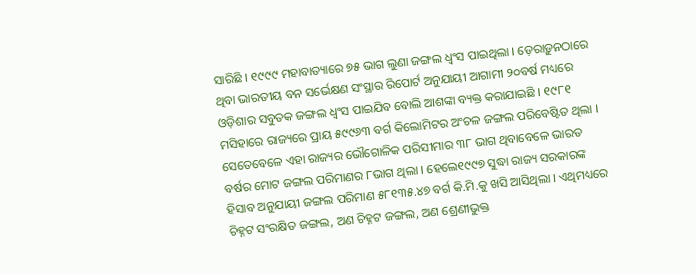ସାରିଛି । ୧୯୯୯ ମହାବାତ୍ୟାରେ ୭୫ ଭାଗ ଲୁଣା ଜଙ୍ଗଲ ଧ୍ୱଂସ ପାଇଥିଲା । ଡ଼େରାଡ଼ୁନଠାରେ ଥିବା ଭାରତୀୟ ବନ ସର୍ଭେକ୍ଷଣ ସଂସ୍ଥାର ରିପୋର୍ଟ ଅନୁଯାୟୀ ଆଗାମୀ ୨୦ବର୍ଷ ମଧ୍ୟରେ ଓଡ଼ିଶାର ସବୁତକ ଜଙ୍ଗଲ ଧ୍ୱଂସ ପାଇଯିବ ବୋଲି ଆଶଙ୍କା ବ୍ୟକ୍ତ କରାଯାଇଛି । ୧୯୮୧ ମସିହାରେ ରାଜ୍ୟରେ ପ୍ରାୟ ୫୯୯୬୩ ବର୍ଗ କିଲୋମିଟର ଅଂଚଳ ଜଙ୍ଗଲ ପରିବେଷ୍ଟିତ ଥିଲା । ସେତେବେଳେ ଏହା ରାଜ୍ୟର ଭୌଗୋଳିକ ପରିସୀମାର ୩୮ ଭାଗ ଥିବାବେଳେ ଭାରତ ବର୍ଷର ମୋଟ ଜଙ୍ଗଲ ପରିମାଣର ୮ଭାଗ ଥିଲା । ହେଲେ୧୯୯୭ ସୁଦ୍ଧା ରାଜ୍ୟ ସରକାରଙ୍କ ହିସାବ ଅନୁଯାୟୀ ଜଙ୍ଗଲ ପରିମାଣ ୫୮୧୩୫.୪୭ ବର୍ଗ କି.ମି.କୁ ଖସି ଆସିଥିଲା । ଏଥିମଧ୍ୟରେ ଚିହ୍ନଟ ସଂରକ୍ଷିତ ଜଙ୍ଗଲ, ଅଣ ଚିହ୍ନଟ ଜଙ୍ଗଲ, ଅଣ ଶ୍ରେଣୀଭୁକ୍ତ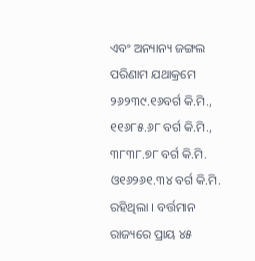ଏବଂ ଅନ୍ୟାନ୍ୟ ଜଙ୍ଗଲ ପରିଣାମ ଯଥାକ୍ରମେ ୨୬୨୩୯.୧୬ବର୍ଗ କି.ମି., ୧୧୬୮୫.୬୮ ବର୍ଗ କି.ମି., ୩୮୩୮.୭୮ ବର୍ଗ କି.ମି. ଓ୧୬୨୬୧.୩୪ ବର୍ଗ କି.ମି. ରହିଥିଲା । ବର୍ତ୍ତମାନ ରାଜ୍ୟରେ ପ୍ରାୟ ୪୫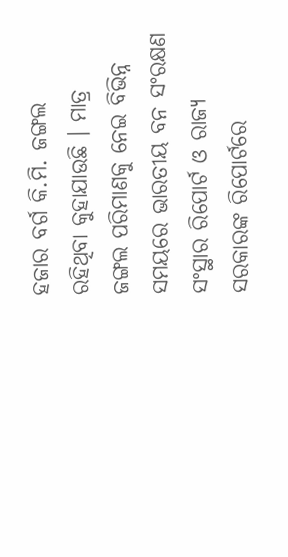ହଜାର ବର୍ଗ କି.ମି. ଜଙ୍ଗଲ ରହିଥିବା କୁହାଯାଉଛି । ମାତ୍ର ଜଙ୍ଗଲ ପରିମାଣକୁ ନେଇ ବିଭିନ୍ନ ସମୟରେ ଭାରତୀୟ ବନ ସଂରକ୍ଷଣ ସଂସ୍ଥାର ରିପୋର୍ଟ ଓ ରାଜ୍ୟ ସରକାରଙ୍କ ରିପୋର୍ଟରେ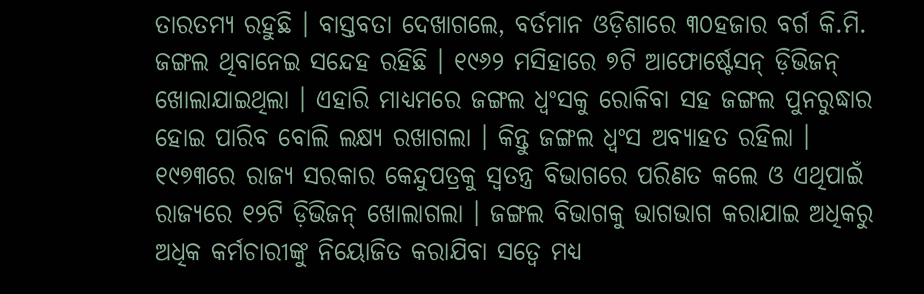ତାରତମ୍ୟ ରହୁଛି । ବାସ୍ତବତା ଦେଖାଗଲେ, ବର୍ତମାନ ଓଡ଼ିଶାରେ ୩୦ହଜାର ବର୍ଗ କି.ମି. ଜଙ୍ଗଲ ଥିବାନେଇ ସନ୍ଦେହ ରହିଛି । ୧୯୬୨ ମସିହାରେ ୭ଟି ଆଫୋର୍ଷ୍ଟେସନ୍ ଡ଼ିଭିଜନ୍ ଖୋଲାଯାଇଥିଲା । ଏହାରି ମାଧ୍ୟମରେ ଜଙ୍ଗଲ ଧ୍ୱଂସକୁ ରୋକିବା ସହ ଜଙ୍ଗଲ ପୁନରୁଦ୍ଧାର ହୋଇ ପାରିବ ବୋଲି ଲକ୍ଷ୍ୟ ରଖାଗଲା । କିନ୍ତୁ ଜଙ୍ଗଲ ଧ୍ୱଂସ ଅବ୍ୟାହତ ରହିଲା । ୧୯୭୩ରେ ରାଜ୍ୟ ସରକାର କେନ୍ଦୁପତ୍ରକୁ ସ୍ୱତନ୍ତ୍ର ବିଭାଗରେ ପରିଣତ କଲେ ଓ ଏଥିପାଇଁ ରାଜ୍ୟରେ ୧୨ଟି ଡ଼ିଭିଜନ୍ ଖୋଲାଗଲା । ଜଙ୍ଗଲ ବିଭାଗକୁ ଭାଗଭାଗ କରାଯାଇ ଅଧିକରୁ ଅଧିକ କର୍ମଚାରୀଙ୍କୁ ନିୟୋଜିତ କରାଯିବା ସତ୍ୱେ ମଧ୍ୟ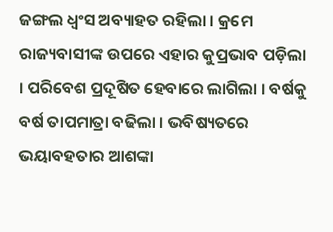ଜଙ୍ଗଲ ଧ୍ୱଂସ ଅବ୍ୟାହତ ରହିଲା । କ୍ରମେ ରାଜ୍ୟବାସୀଙ୍କ ଉପରେ ଏହାର କୁପ୍ରଭାବ ପଡ଼ିଲା । ପରିବେଶ ପ୍ରଦୂଷିତ ହେବାରେ ଲାଗିଲା । ବର୍ଷକୁ ବର୍ଷ ତାପମାତ୍ରା ବଢିଲା । ଭବିଷ୍ୟତରେ ଭୟାବହତାର ଆଶଙ୍କା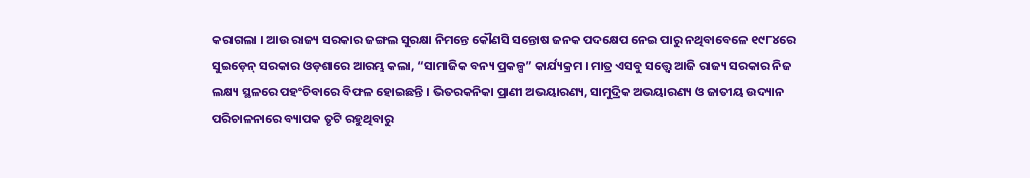କରାଗଲା । ଆଉ ରାଜ୍ୟ ସରକାର ଜଙ୍ଗଲ ସୁରକ୍ଷା ନିମନ୍ତେ କୌଣସି ସନ୍ତୋଷ ଜନକ ପଦକ୍ଷେପ ନେଇ ପାରୁ ନଥିବାବେଳେ ୧୯୮୪ରେ ସୁଇଡ଼େନ୍ ସରକାର ଓଡ଼ଶାରେ ଆରମ୍ଭ କଲା, “ସାମାଜିକ ବନ୍ୟ ପ୍ରକଳ୍ପ” କାର୍ଯ୍ୟକ୍ରମ । ମାତ୍ର ଏସବୁ ସତ୍ତ୍ୱେ ଆଜି ରାଜ୍ୟ ସରକାର ନିଜ ଲକ୍ଷ୍ୟ ସ୍ଥଳରେ ପହଂଚିବାରେ ବିଫଳ ହୋଇଛନ୍ତି । ଭିତରକନିକା ପ୍ରାଣୀ ଅଭୟାରଣ୍ୟ, ସାମୁଦ୍ରିକ ଅଭୟାରଣ୍ୟ ଓ ଜାତୀୟ ଉଦ୍ୟାନ ପରିଚାଳନାରେ ବ୍ୟାପକ ତୃଟି ରହୁଥିବାରୁ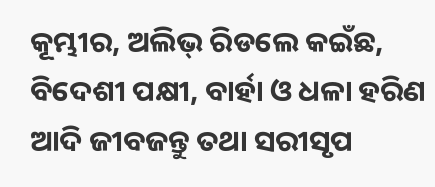କୂମ୍ଭୀର, ଅଲିଭ୍ ରିଡଲେ କଇଁଛ, ବିଦେଶୀ ପକ୍ଷୀ, ବାର୍ହା ଓ ଧଳା ହରିଣ ଆଦି ଜୀବଜନ୍ତୁ ତଥା ସରୀସୃପ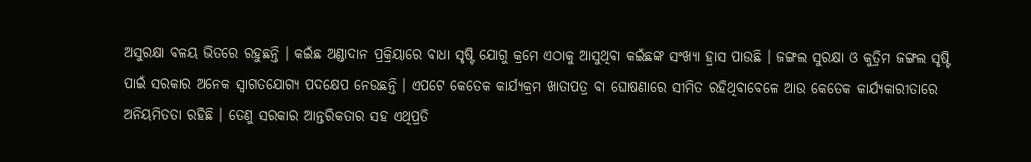ଅସୁରକ୍ଷା ବଳୟ ଭିତରେ ରହୁଛନ୍ତି । କଇଁଛ ଅଣ୍ଡାଦାନ ପ୍ରକ୍ରିୟାରେ ବାଧା ସୃଷ୍ଟି ଯୋଗୁ କ୍ରମେ ଏଠାକୁ ଆସୁଥିବା କଇଁଛଙ୍କ ସଂଖ୍ୟା ହ୍ରାସ ପାଉଛି । ଜଙ୍ଗଲ ସୁରକ୍ଷା ଓ କୁତ୍ରିମ ଜଙ୍ଗଲ ସୃଷ୍ଟି ପାଇଁ ସରକାର ଅନେକ ସ୍ୱାଗତଯୋଗ୍ୟ ପଦକ୍ଷେପ ନେଉଛନ୍ତି । ଏପଟେ କେତେକ କାର୍ଯ୍ୟକ୍ରମ ଖାତାପତ୍ର ବା ଘୋଷଣାରେ ସୀମିତ ରହିଥିବାବେଳେ ଆଉ କେତେକ କାର୍ଯ୍ୟକାରୀତାରେ ଅନିୟମିତତା ରହିଛି । ତେଣୁ ସରକାର ଆନ୍ତରିକତାର ସହ ଏଥିପ୍ରତି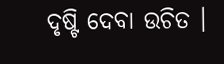ଦୃଷ୍ଟି ଦେବା ଉଚିତ ।